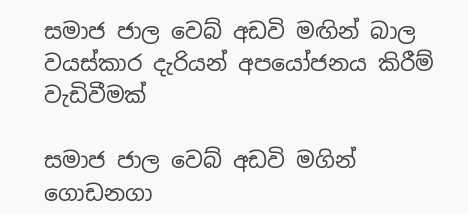සමාජ ජාල වෙබ් අඩවි මඟින් බාල වයස්කාර දැරියන් අපයෝජනය කිරීම් වැඩිවීමක්

සමාජ ජාල වෙබ් අඩවි මගින් ගොඩනගා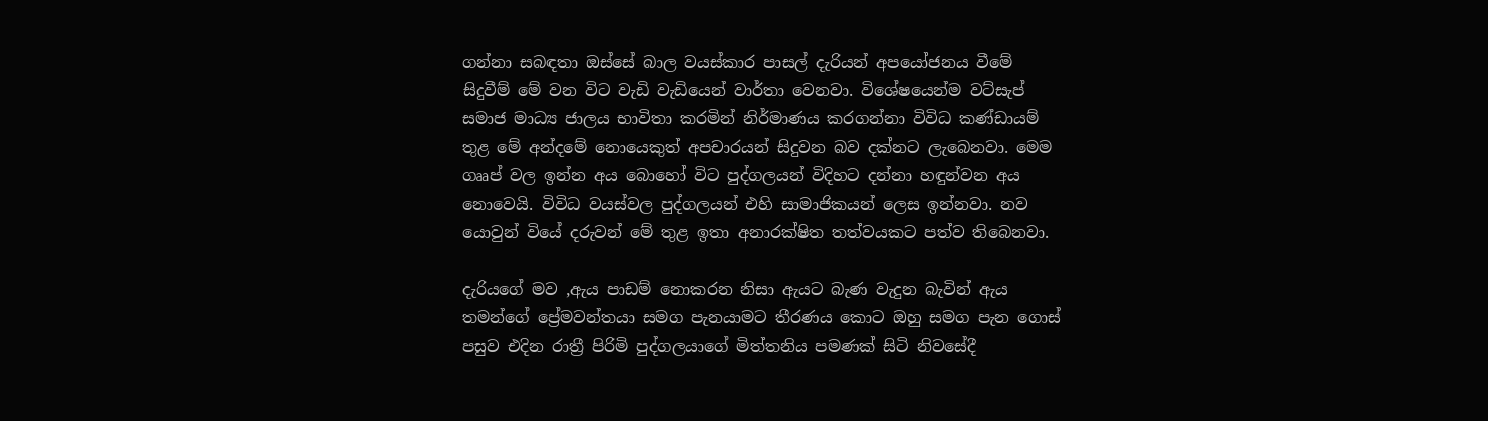ගන්නා සබඳතා ඔස්සේ බාල වයස්කාර පාසල් දැරියන් අපයෝජනය වීමේ සිදුවීම් මේ වන විට වැඩි වැඩියෙන් වාර්තා වෙනවා. විශේෂයෙන්ම වට්සැප් සමාජ මාධ්‍ය ජාලය භාවිතා කරමින් නිර්මාණය කරගන්නා විවිධ කණ්ඩායම් තුළ මේ අන්දමේ නොයෙකුත් අපචාරයන් සිදුවන බව දක්නට ලැබෙනවා. මෙම ගෲප් වල ඉන්න අය බොහෝ විට පුද්ගලයන් විදිහට දන්නා හඳුන්වන අය නොවෙයි. විවිධ වයස්වල පුද්ගලයන් එහි සාමාජිකයන් ලෙස ඉන්නවා. නව යොවුන් වියේ දරුවන් මේ තුළ ඉතා අනාරක්ෂිත තත්වයකට පත්ව තිබෙනවා.

දැරියගේ මව ,ඇය පාඩම් නොකරන නිසා ඇයට බැණ වැදුන බැවින් ඇය තමන්ගේ ප්‍රේමවන්තයා සමග පැනයාමට තීරණය කොට ඔහු සමග පැන ගොස් පසුව එදින රාත්‍රී පිරිමි පුද්ගලයාගේ මිත්තනිය පමණක් සිටි නිවසේදී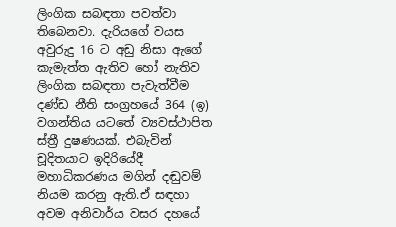ලිංගික සබඳතා පවත්වා තිබෙනවා. දැරියගේ වයස අවුරුදු 16 ට අඩු නිසා ඇගේ කැමැත්ත ඇතිව හෝ නැතිව ලිංගික සබඳතා පැවැත්වීම දණ්ඩ නීති සංග්‍රහයේ 364 (ඉ) වගන්තිය යටතේ ව්‍යවස්ථාපිත ස්ත්‍රී දුෂණයක්. එබැවින් චූදිතයාට ඉදිරියේදී මහාධිකරණය මගින් දඬුවම් නියම කරනු ඇති.ඒ සඳහා අවම අනිවාර්ය වසර දහයේ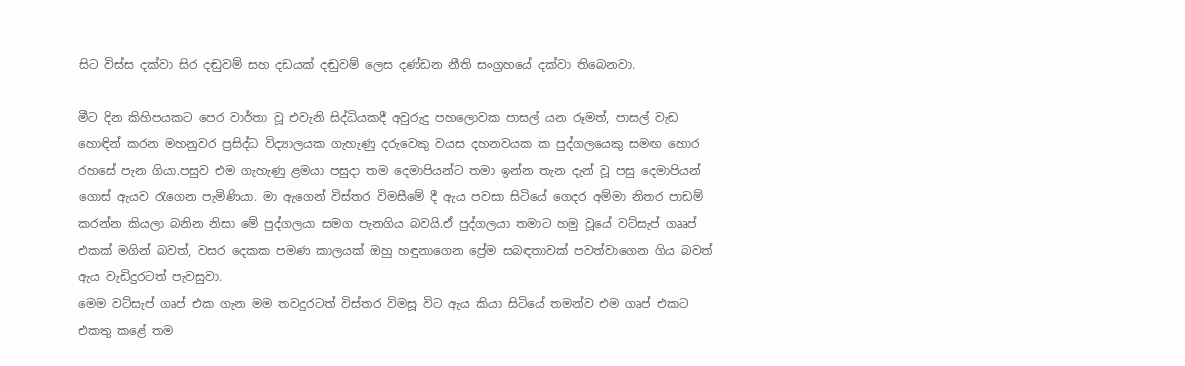සිට විස්ස දක්වා සිර දඬුවම් සහ දඩයක් දඬුවම් ලෙස දණ්ඩන නීති සංග්‍රහයේ දක්වා තිබෙනවා.

මීට දින කිහිපයකට පෙර වාර්තා වූ එවැනි සිද්ධියකදී අවුරුදු පහලොවක පාසල් යන රූමත්, පාසල් වැඩ හොඳින් කරන මහනුවර ප්‍රසිද්ධ විද්‍යාලයක ගැහැණු දරුවෙකු වයස දහනවයක ක පුද්ගලයෙකු සමඟ හොර රහසේ පැන ගියා.පසුව එම ගැහැණු ළමයා පසුදා තම දෙමාපියන්ට තමා ඉන්න තැන දැන් වූ පසු දෙමාපියන් ගොස් ඇයව රැගෙන පැමිණියා. මා ඇගෙන් විස්තර විමසීමේ දී ඇය පවසා සිටියේ ගෙදර අම්මා නිතර පාඩම් කරන්න කියලා බනින නිසා මේ පුද්ගලයා සමග පැනගිය බවයි.ඒ පුද්ගලයා තමාට හමු වූයේ වට්සැප් ගෲප් එකක් මගින් බවත්, වසර දෙකක පමණ කාලයක් ඔහු හඳුනාගෙන ප්‍රේම සබඳතාවක් පවත්වාගෙන ගිය බවත් ඇය වැඩිදුරටත් පැවසුවා.
මෙම වට්සැප් ගෘප් එක ගැන මම තවදුරටත් විස්තර විමසූ විට ඇය කියා සිටියේ තමන්ව එම ගෘප් එකට එකතු කළේ තම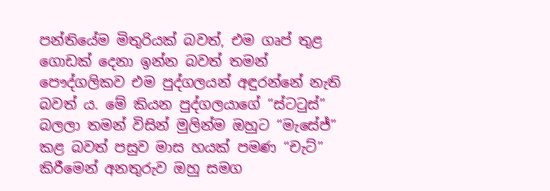පන්තියේම මිතුරියක් බවත්, එම ගෘප් තුළ ගොඩක් දෙනා ඉන්න බවත් තමන් පෞද්ගලිකව එම පුද්ගලයන් අඳුරන්නේ නැති බවත් ය. මේ කියන පුද්ගලයාගේ “ස්ටටුස්” බලලා තමන් විසින් මුලින්ම ඔහුට “මැසේජ්” කළ බවත් පසුව මාස හයක් පමණ “චැට්” කිරීමෙන් අනතුරුව ඔහු සමග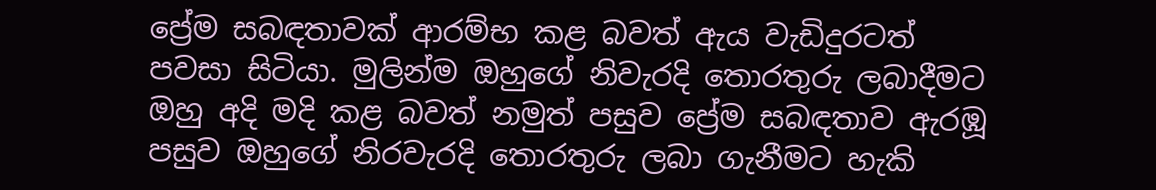ප්‍රේම සබඳතාවක් ආරම්භ කළ බවත් ඇය වැඩිදුරටත් පවසා සිටියා. මුලින්ම ඔහුගේ නිවැරදි තොරතුරු ලබාදීමට ඔහු අදි මදි කළ බවත් නමුත් පසුව ප්‍රේම සබඳතාව ඇරඹූ පසුව ඔහුගේ නිරවැරදි තොරතුරු ලබා ගැනීමට හැකි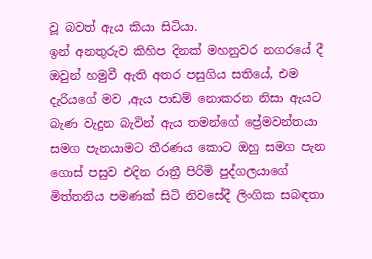වූ බවත් ඇය කියා සිටියා.
ඉන් අනතුරුව කිහිප දිනක් මහනුවර නගරයේ දී ඔවුන් හමුවී ඇති අතර පසුගිය සතියේ, එම දැරියගේ මව ,ඇය පාඩම් නොකරන නිසා ඇයට බැණ වැදුන බැවින් ඇය තමන්ගේ ප්‍රේමවන්තයා සමග පැනයාමට තීරණය කොට ඔහු සමග පැන ගොස් පසුව එදින රාත්‍රී පිරිමි පුද්ගලයාගේ මිත්තනිය පමණක් සිටි නිවසේදී ලිංගික සබඳතා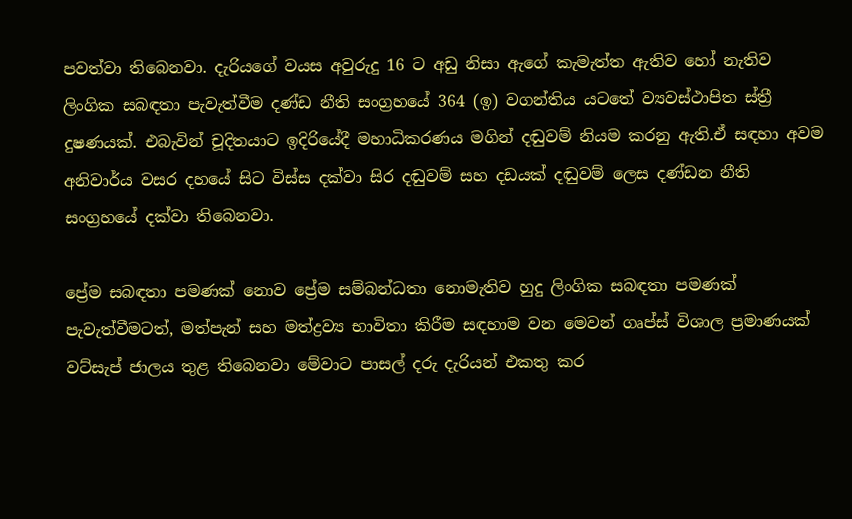පවත්වා තිබෙනවා. දැරියගේ වයස අවුරුදු 16 ට අඩු නිසා ඇගේ කැමැත්ත ඇතිව හෝ නැතිව ලිංගික සබඳතා පැවැත්වීම දණ්ඩ නීති සංග්‍රහයේ 364 (ඉ) වගන්තිය යටතේ ව්‍යවස්ථාපිත ස්ත්‍රී දුෂණයක්. එබැවින් චූදිතයාට ඉදිරියේදී මහාධිකරණය මගින් දඬුවම් නියම කරනු ඇති.ඒ සඳහා අවම අනිවාර්ය වසර දහයේ සිට විස්ස දක්වා සිර දඬුවම් සහ දඩයක් දඬුවම් ලෙස දණ්ඩන නීති සංග්‍රහයේ දක්වා තිබෙනවා.

ප්‍රේම සබඳතා පමණක් නොව ප්‍රේම සම්බන්ධතා නොමැතිව හුදු ලිංගික සබඳතා පමණක් පැවැත්වීමටත්, මත්පැන් සහ මත්ද්‍රව්‍ය භාවිතා කිරීම සඳහාම වන මෙවන් ගෘප්ස් විශාල ප්‍රමාණයක් වට්සැප් ජාලය තුළ තිබෙනවා මේවාට පාසල් දරු දැරියන් එකතු කර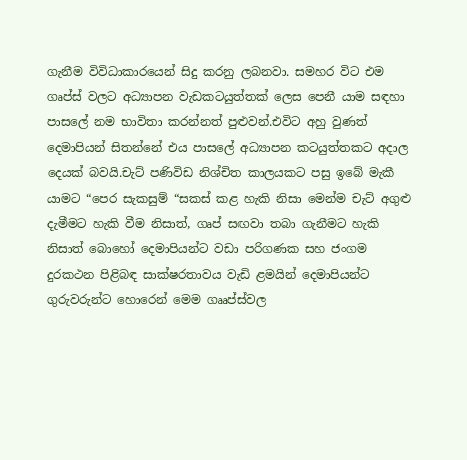ගැනීම විවිධාකාරයෙන් සිදු කරනු ලබනවා. සමහර විට එම ගෘප්ස් වලට අධ්‍යාපන වැඩකටයුත්තක් ලෙස පෙනී යාම සඳහා පාසලේ නම භාවිතා කරන්නත් පුළුවන්.එවිට අහු වුණත් දෙමාපියන් සිතන්නේ එය පාසලේ අධ්‍යාපන කටයුත්තකට අදාල දෙයක් බවයි.චැට් පණිවිඩ නිශ්චිත කාලයකට පසු ඉබේ මැකී යාමට “පෙර සැකසුම් “සකස් කළ හැකි නිසා මෙන්ම චැට් අගුළු දැමීමට හැකි වීම නිසාත්, ගෘප් සඟවා තබා ගැනීමට හැකි නිසාත් බොහෝ දෙමාපියන්ට වඩා පරිගණක සහ ජංගම දුරකථන පිළිබඳ සාක්ෂරතාවය වැඩි ළමයින් දෙමාපියන්ට ගුරුවරුන්ට හොරෙන් මෙම ගෲප්ස්වල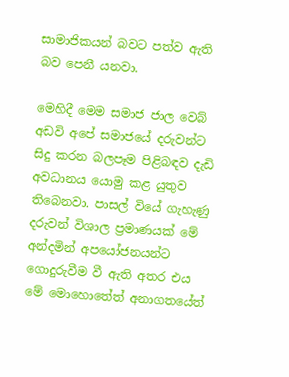සාමාජිකයන් බවට පත්ව ඇති බව පෙනී යනවා.

මෙහිදී මෙම සමාජ ජාල වෙබ් අඩවි අපේ සමාජයේ දරුවන්ට සිදු කරන බලපෑම පිළිබඳව දැඩි අවධානය යොමු කළ යුතුව තිබෙනවා. පාසල් වියේ ගැහැණු දරුවන් විශාල ප්‍රමාණයක් මේ අන්දමින් අපයෝජනයන්ට ගොදුරුවීම වී ඇති අතර එය මේ මොහොතේත් අනාගතයේත්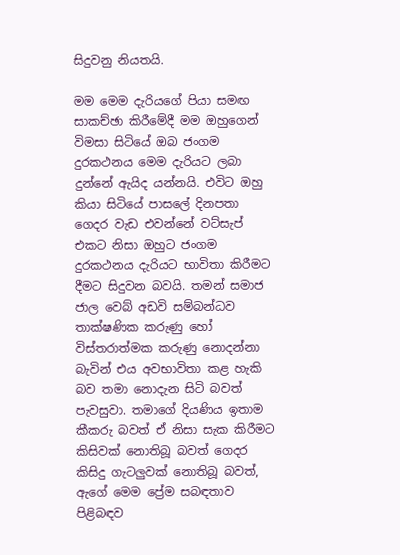සිදුවනු නියතයි.

මම මෙම දැරියගේ පියා සමඟ සාකච්ඡා කිරීමේදී මම ඔහුගෙන් විමසා සිටියේ ඔබ ජංගම දුරකථනය මෙම දැරියට ලබා දුන්නේ ඇයිද යන්නයි. එවිට ඔහු කියා සිටියේ පාසලේ දිනපතා ගෙදර වැඩ එවන්නේ වට්සැප් එකට නිසා ඔහුට ජංගම දුරකථනය දැරියට භාවිතා කිරීමට දීමට සිදුවන බවයි. තමන් සමාජ ජාල වෙබ් අඩවි සම්බන්ධව තාක්ෂණික කරුණු හෝ විස්තරාත්මක කරුණු නොදන්නා බැවින් එය අවභාවිතා කළ හැකි බව තමා නොදැන සිටි බවත් පැවසුවා. තමාගේ දියණිය ඉතාම කීකරු බවත් ඒ නිසා සැක කිරීමට කිසිවක් නොතිබූ බවත් ගෙදර කිසිදු ගැටලුවක් නොතිබූ බවත්, ඇගේ මෙම ප්‍රේම සබඳතාව පිළිබඳව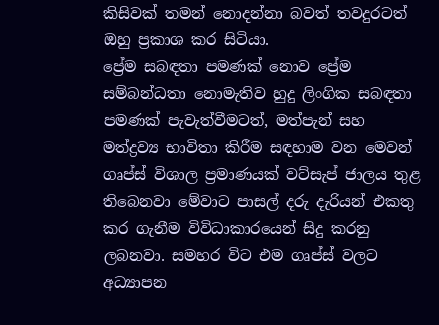කිසිවක් තමන් නොදන්නා බවත් තවදුරටත් ඔහු ප්‍රකාශ කර සිටියා.
ප්‍රේම සබඳතා පමණක් නොව ප්‍රේම සම්බන්ධතා නොමැතිව හුදු ලිංගික සබඳතා පමණක් පැවැත්වීමටත්, මත්පැන් සහ මත්ද්‍රව්‍ය භාවිතා කිරීම සඳහාම වන මෙවන් ගෘප්ස් විශාල ප්‍රමාණයක් වට්සැප් ජාලය තුළ තිබෙනවා මේවාට පාසල් දරු දැරියන් එකතු කර ගැනීම විවිධාකාරයෙන් සිදු කරනු ලබනවා. සමහර විට එම ගෘප්ස් වලට අධ්‍යාපන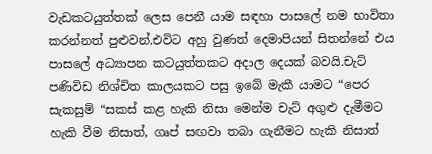වැඩකටයුත්තක් ලෙස පෙනී යාම සඳහා පාසලේ නම භාවිතා කරන්නත් පුළුවන්.එවිට අහු වුණත් දෙමාපියන් සිතන්නේ එය පාසලේ අධ්‍යාපන කටයුත්තකට අදාල දෙයක් බවයි.චැට් පණිවිඩ නිශ්චිත කාලයකට පසු ඉබේ මැකී යාමට “පෙර සැකසුම් “සකස් කළ හැකි නිසා මෙන්ම චැට් අගුළු දැමීමට හැකි වීම නිසාත්, ගෘප් සඟවා තබා ගැනීමට හැකි නිසාත්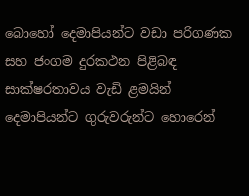බොහෝ දෙමාපියන්ට වඩා පරිගණක සහ ජංගම දුරකථන පිළිබඳ සාක්ෂරතාවය වැඩි ළමයින් දෙමාපියන්ට ගුරුවරුන්ට හොරෙන්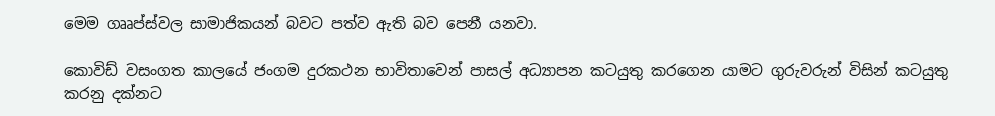මෙම ගෲප්ස්වල සාමාජිකයන් බවට පත්ව ඇති බව පෙනී යනවා.

කොවිඩ් වසංගත කාලයේ ජංගම දුරකථන භාවිතාවෙන් පාසල් අධ්‍යාපන කටයුතු කරගෙන යාමට ගුරුවරුන් විසින් කටයුතු කරනු දක්නට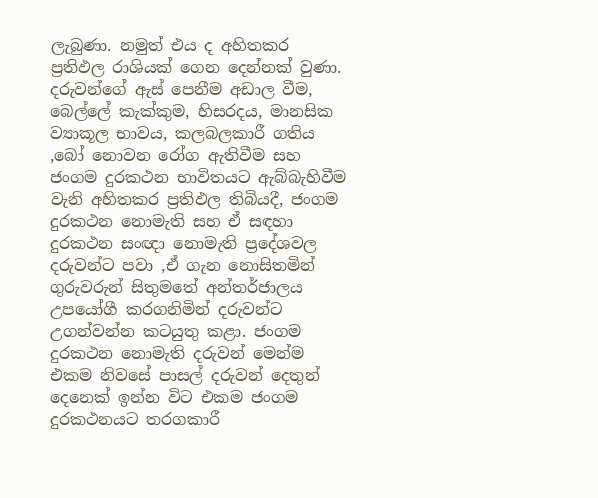ලැබුණා. නමුත් එය ද අහිතකර ප්‍රතිඵල රාශියක් ගෙන දෙන්නක් වුණා. දරුවන්ගේ ඇස් පෙනීම අඩාල වීම, බෙල්ලේ කැක්කුම, හිසරදය, මානසික ව්‍යාකූල භාවය, කලබලකාරී ගතිය ,බෝ නොවන රෝග ඇතිවීම සහ ජංගම දුරකථන භාවිතයට ඇබ්බැහිවීම වැනි අහිතකර ප්‍රතිඵල තිබියදී, ජංගම දුරකථන නොමැති සහ ඒ සඳහා දුරකථන සංඥා නොමැති ප්‍රදේශවල දරුවන්ට පවා ,ඒ ගැන නොසිතමින් ගුරුවරුන් සිතුමතේ අන්තර්ජාලය උපයෝගී කරගනිමින් දරුවන්ට උගන්වන්න කටයුතු කළා. ජංගම දුරකථන නොමැති දරුවන් මෙන්ම එකම නිවසේ පාසල් දරුවන් දෙතුන් දෙනෙක් ඉන්න විට එකම ජංගම දුරකථනයට තරගකාරී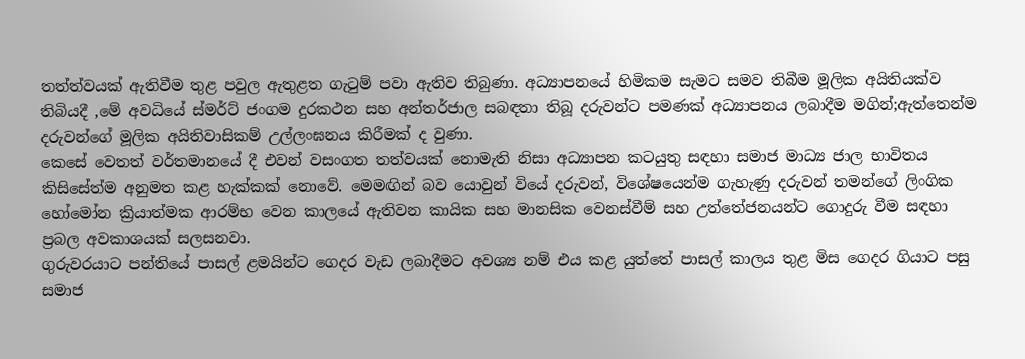තත්ත්වයක් ඇතිවීම තුළ පවුල ඇතුළත ගැටුම් පවා ඇතිව තිබුණා. අධ්‍යාපනයේ හිමිකම සැමට සමව තිබීම මූලික අයිතියක්ව තිබියදී ,මේ අවධියේ ස්මර්ට් ජංගම දුරකථන සහ අන්තර්ජාල සබඳතා තිබූ දරුවන්ට පමණක් අධ්‍යාපනය ලබාදීම මගින්;ඇත්තෙන්ම දරුවන්ගේ මූලික අයිතිවාසිකම් උල්ලංඝනය කිරීමක් ද වුණා.
කෙසේ වෙතත් වර්තමානයේ දී එවන් වසංගත තත්වයක් නොමැති නිසා අධ්‍යාපන කටයුතු සඳහා සමාජ මාධ්‍ය ජාල භාවිතය කිසිසේත්ම අනුමත කළ හැක්කක් නොවේ. මෙමඟින් බව යොවුන් වියේ දරුවන්, විශේෂයෙන්ම ගැහැණු දරුවන් තමන්ගේ ලිංගික හෝමෝන ක්‍රියාත්මක ආරම්භ වෙන කාලයේ ඇතිවන කායික සහ මානසික වෙනස්වීම් සහ උත්තේජනයන්ට ගොදුරු වීම සඳහා ප්‍රබල අවකාශයක් සලසනවා.
ගුරුවරයාට පන්තියේ පාසල් ළමයින්ට ගෙදර වැඩ ලබාදීමට අවශ්‍ය නම් එය කළ යුත්තේ පාසල් කාලය තුළ මිස ගෙදර ගියාට පසු සමාජ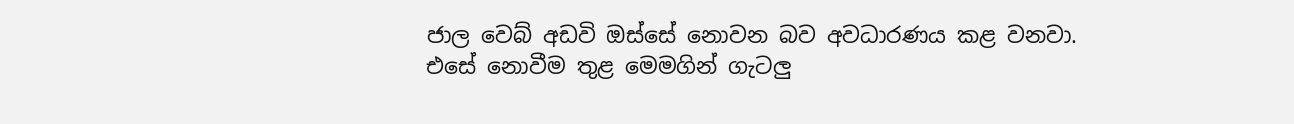ජාල වෙබ් අඩවි ඔස්සේ නොවන බව අවධාරණය කළ වනවා. එසේ නොවීම තුළ මෙමගින් ගැටලු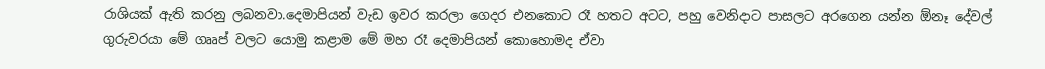රාශියක් ඇති කරනු ලබනවා.දෙමාපියන් වැඩ ඉවර කරලා ගෙදර එනකොට රෑ හතට අටට, පහු වෙනිදාට පාසලට අරගෙන යන්න ඕනෑ දේවල් ගුරුවරයා මේ ගෲප් වලට යොමු කළාම මේ මහ රෑ දෙමාපියන් කොහොමද ඒවා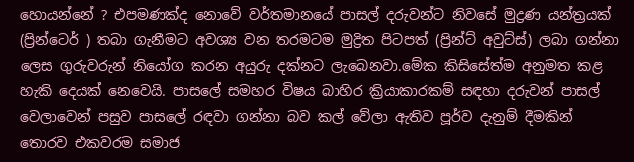හොයන්නේ ? එපමණක්ද නොවේ වර්තමානයේ පාසල් දරුවන්ට නිවසේ මුද්‍රණ යන්ත්‍රයක් (ප්‍රින්ටෙර් ) තබා ගැනීමට අවශ්‍ය වන තරමටම මුද්‍රිත පිටපත් (ප්‍රින්ට් අවුට්ස්) ලබා ගන්නා ලෙස ගුරුවරුන් නියෝග කරන අයුරු දක්නට ලැබෙනවා.මේක කිසිසේත්ම අනුමත කළ හැකි දෙයක් නෙවෙයි. පාසලේ සමහර විෂය බාහිර ක්‍රියාකාරකම් සඳහා දරුවන් පාසල් වෙලාවෙන් පසුව පාසලේ රඳවා ගන්නා බව කල් වේලා ඇතිව පූර්ව දැනුම් දීමකින් තොරව එකවරම සමාජ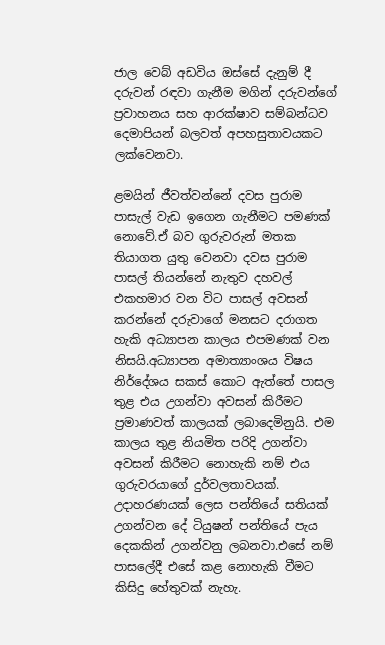ජාල වෙබ් අඩවිය ඔස්සේ දැනුම් දී දරුවන් රඳවා ගැනීම මගින් දරුවන්ගේ ප්‍රවාහනය සහ ආරක්ෂාව සම්බන්ධව දෙමාපියන් බලවත් අපහසුතාවයකට ලක්වෙනවා.

ළමයින් ජීවත්වන්නේ දවස පුරාම පාසැල් වැඩ ඉගෙන ගැනීමට පමණක් නොවේ.ඒ බව ගුරුවරුන් මතක තියාගත යුතු වෙනවා දවස පුරාම පාසල් තියන්නේ නැතුව දහවල් එකහමාර වන විට පාසල් අවසන් කරන්නේ දරුවාගේ මනසට දරාගත හැකි අධ්‍යාපන කාලය එපමණක් වන නිසයි.අධ්‍යාපන අමාත්‍යාංශය විෂය නිර්දේශය සකස් කොට ඇත්තේ පාසල තුළ එය උගන්වා අවසන් කිරීමට ප්‍රමාණවත් කාලයක් ලබාදෙමිනුයි. එම කාලය තුළ නියමිත පරිදි උගන්වා අවසන් කිරීමට නොහැකි නම් එය ගුරුවරයාගේ දුර්වලතාවයක්. උදාහරණයක් ලෙස පන්තියේ සතියක් උගන්වන දේ ටියුෂන් පන්තියේ පැය දෙකකින් උගන්වනු ලබනවා.එසේ නම් පාසලේදී එසේ කළ නොහැකි වීමට කිසිදු හේතුවක් නැහැ.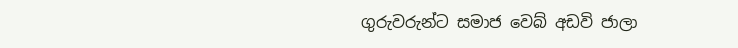ගුරුවරුන්ට සමාජ වෙබ් අඩවි ජාලා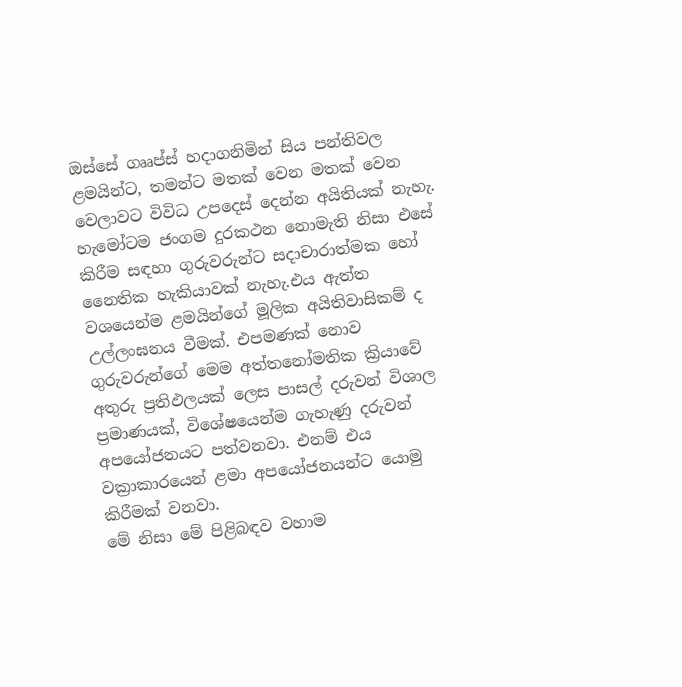ඔස්සේ ගෲප්ස් හදාගනිමින් සිය පන්තිවල ළමයින්ට, තමන්ට මතක් වෙන මතක් වෙන වෙලාවට විවිධ උපදෙස් දෙන්න අයිතියක් නැහැ. හැමෝටම ජංගම දුරකථන නොමැති නිසා එසේ කිරීම සඳහා ගුරුවරුන්ට සදාචාරාත්මක හෝ නෛතික හැකියාවක් නැහැ.එය ඇත්ත වශයෙන්ම ළමයින්ගේ මූලික අයිතිවාසිකම් ද උල්ලංඝනය වීමක්. එපමණක් නොව ගුරුවරුන්ගේ මෙම අත්තනෝමතික ක්‍රියාවේ අතුරු ප්‍රතිඵලයක් ලෙස පාසල් දරුවන් විශාල ප්‍රමාණයක්, විශේෂයෙන්ම ගැහැණු දරුවන් අපයෝජනයට පත්වනවා. එනම් එය වක්‍රාකාරයෙන් ළමා අපයෝජනයන්ට යොමු කිරීමක් වනවා.
මේ නිසා මේ පිළිබඳව වහාම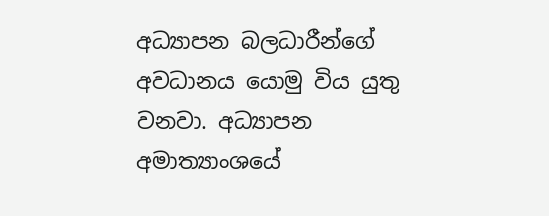අධ්‍යාපන බලධාරීන්ගේ අවධානය යොමු විය යුතු වනවා. අධ්‍යාපන අමාත්‍යාංශයේ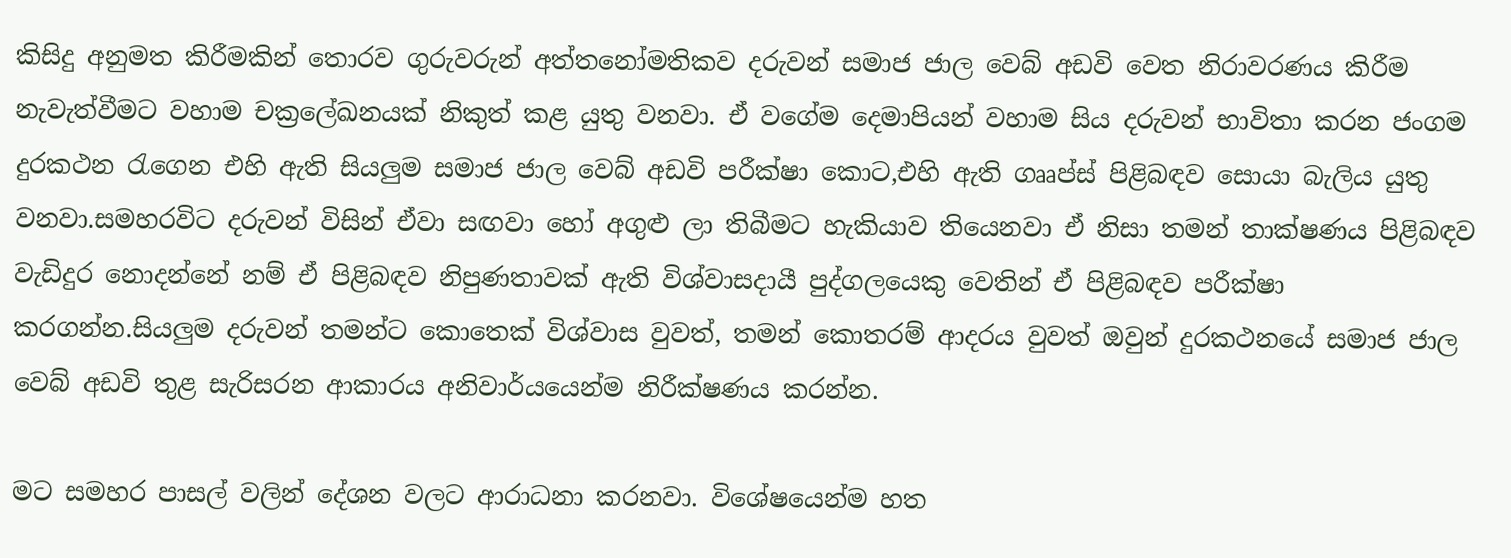කිසිදු අනුමත කිරීමකින් තොරව ගුරුවරුන් අත්තනෝමතිකව දරුවන් සමාජ ජාල වෙබ් අඩවි වෙත නිරාවරණය කිරීම නැවැත්වීමට වහාම චක්‍රලේඛනයක් නිකුත් කළ යුතු වනවා. ඒ වගේම දෙමාපියන් වහාම සිය දරුවන් භාවිතා කරන ජංගම දුරකථන රැගෙන එහි ඇති සියලුම සමාජ ජාල වෙබ් අඩවි පරීක්ෂා කොට,එහි ඇති ගෲප්ස් පිළිබඳව සොයා බැලිය යුතු වනවා.සමහරවිට දරුවන් විසින් ඒවා සඟවා හෝ අගුළු ලා තිබීමට හැකියාව තියෙනවා ඒ නිසා තමන් තාක්ෂණය පිළිබඳව වැඩිදුර නොදන්නේ නම් ඒ පිළිබඳව නිපුණතාවක් ඇති විශ්වාසදායී පුද්ගලයෙකු වෙතින් ඒ පිළිබඳව පරීක්ෂා කරගන්න.සියලුම දරුවන් තමන්ට කොතෙක් විශ්වාස වුවත්, තමන් කොතරම් ආදරය වුවත් ඔවුන් දුරකථනයේ සමාජ ජාල වෙබ් අඩවි තුළ සැරිසරන ආකාරය අනිවාර්යයෙන්ම නිරීක්ෂණය කරන්න.

මට සමහර පාසල් වලින් දේශන වලට ආරාධනා කරනවා. විශේෂයෙන්ම හත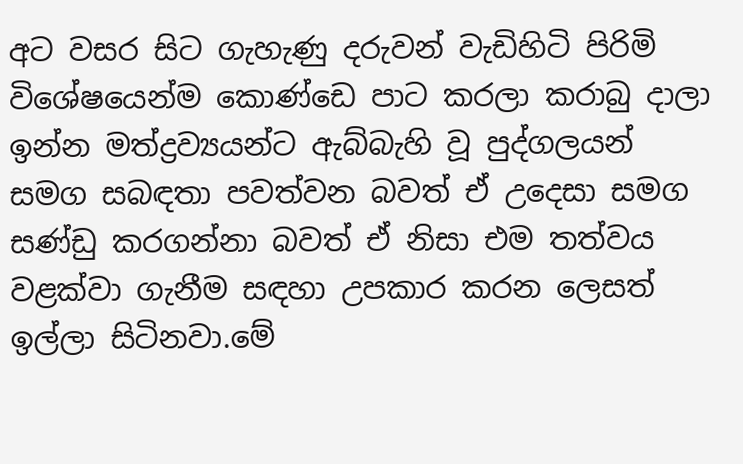අට වසර සිට ගැහැණු දරුවන් වැඩිහිටි පිරිමි විශේෂයෙන්ම කොණ්ඩෙ පාට කරලා කරාබු දාලා ඉන්න මත්ද්‍රව්‍යයන්ට ඇබ්බැහි වූ පුද්ගලයන් සමග සබඳතා පවත්වන බවත් ඒ උදෙසා සමග සණ්ඩු කරගන්නා බවත් ඒ නිසා එම තත්වය වළක්වා ගැනීම සඳහා උපකාර කරන ලෙසත් ඉල්ලා සිටිනවා.මේ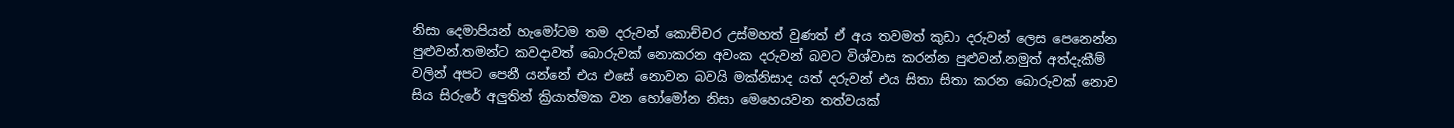නිසා දෙමාපියන් හැමෝටම තම දරුවන් කොච්චර උස්මහත් වුණත් ඒ අය තවමත් කුඩා දරුවන් ලෙස පෙනෙන්න පුළුවන්.තමන්ට කවදාවත් බොරුවක් නොකරන අවංක දරුවන් බවට විශ්වාස කරන්න පුළුවන්.නමුත් අත්දැකීම් වලින් අපට පෙනී යන්නේ එය එසේ නොවන බවයි මක්නිසාද යත් දරුවන් එය සිතා සිතා කරන බොරුවක් නොව සිය සිරුරේ අලුතින් ක්‍රියාත්මක වන හෝමෝන නිසා මෙහෙයවන තත්වයක්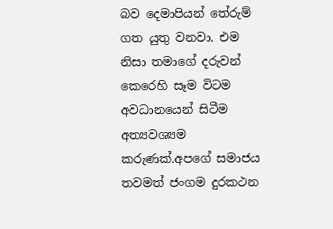බව දෙමාපියන් තේරුම් ගත යුතු වනවා. එම නිසා තමාගේ දරුවන් කෙරෙහි සෑම විටම අවධානයෙන් සිටීම අත්‍යවශ්‍යම කරුණක්.අපගේ සමාජය තවමත් ජංගම දුරකථන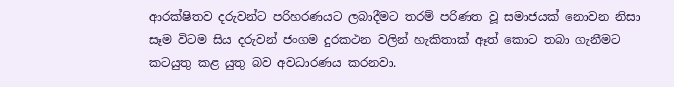ආරක්ෂිතව දරුවන්ට පරිහරණයට ලබාදීමට තරම් පරිණත වූ සමාජයක් නොවන නිසා සෑම විටම සිය දරුවන් ජංගම දුරකථන වලින් හැකිතාක් ඈත් කොට තබා ගැනීමට කටයුතු කළ යුතු බව අවධාරණය කරනවා.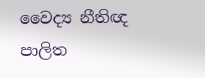වෛද්‍ය නීතිඥ පාලිත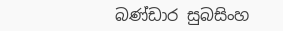බණ්ඩාර සුබසිංහ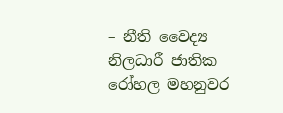– නීති වෛද්‍ය නිලධාරී ජාතික රෝහල මහනුවර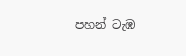පහන් ටැඹ